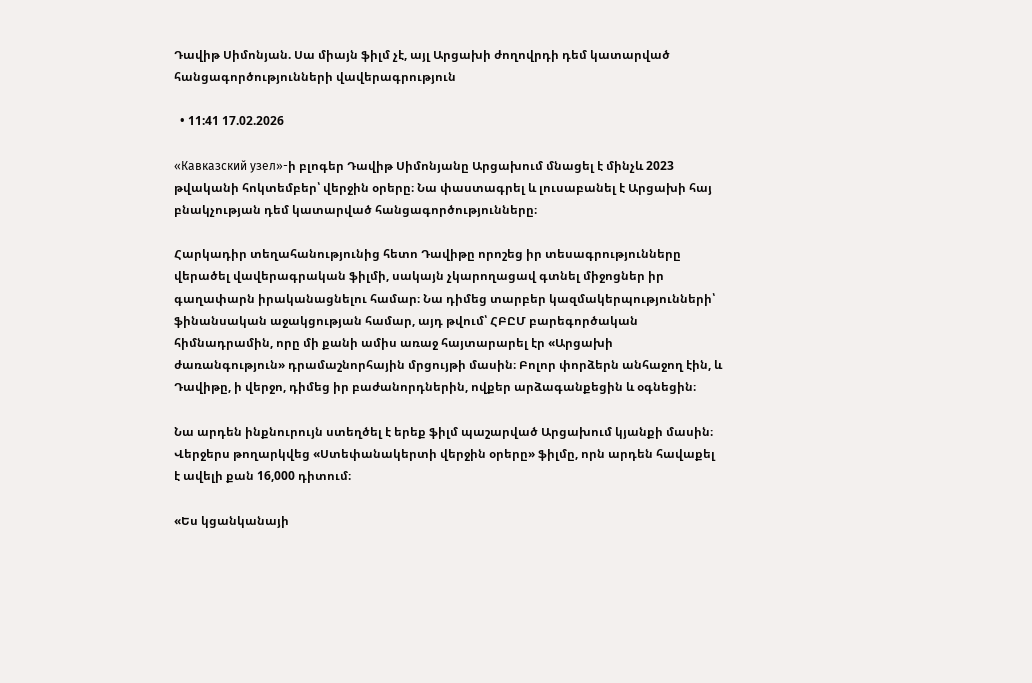Դավիթ Սիմոնյան. Սա միայն ֆիլմ չէ, այլ Արցախի ժողովրդի դեմ կատարված հանցագործությունների վավերագրություն

  • 11:41 17.02.2026

«Кавказский узел»-ի բլոգեր Դավիթ Սիմոնյանը Արցախում մնացել է մինչև 2023 թվականի հոկտեմբեր՝ վերջին օրերը։ Նա փաստագրել և լուսաբանել է Արցախի հայ բնակչության դեմ կատարված հանցագործությունները։

Հարկադիր տեղահանությունից հետո Դավիթը որոշեց իր տեսագրությունները վերածել վավերագրական ֆիլմի, սակայն չկարողացավ գտնել միջոցներ իր գաղափարն իրականացնելու համար։ Նա դիմեց տարբեր կազմակերպությունների՝ ֆինանսական աջակցության համար, այդ թվում՝ ՀԲԸՄ բարեգործական հիմնադրամին, որը մի քանի ամիս առաջ հայտարարել էր «Արցախի ժառանգություն» դրամաշնորհային մրցույթի մասին։ Բոլոր փորձերն անհաջող էին, և Դավիթը, ի վերջո, դիմեց իր բաժանորդներին, ովքեր արձագանքեցին և օգնեցին։

Նա արդեն ինքնուրույն ստեղծել է երեք ֆիլմ պաշարված Արցախում կյանքի մասին։ Վերջերս թողարկվեց «Ստեփանակերտի վերջին օրերը» ֆիլմը, որն արդեն հավաքել է ավելի քան 16,000 դիտում։

«Ես կցանկանայի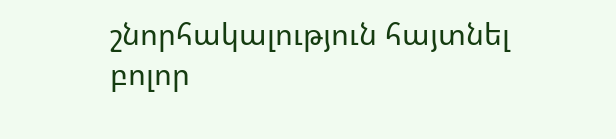շնորհակալություն հայտնել բոլոր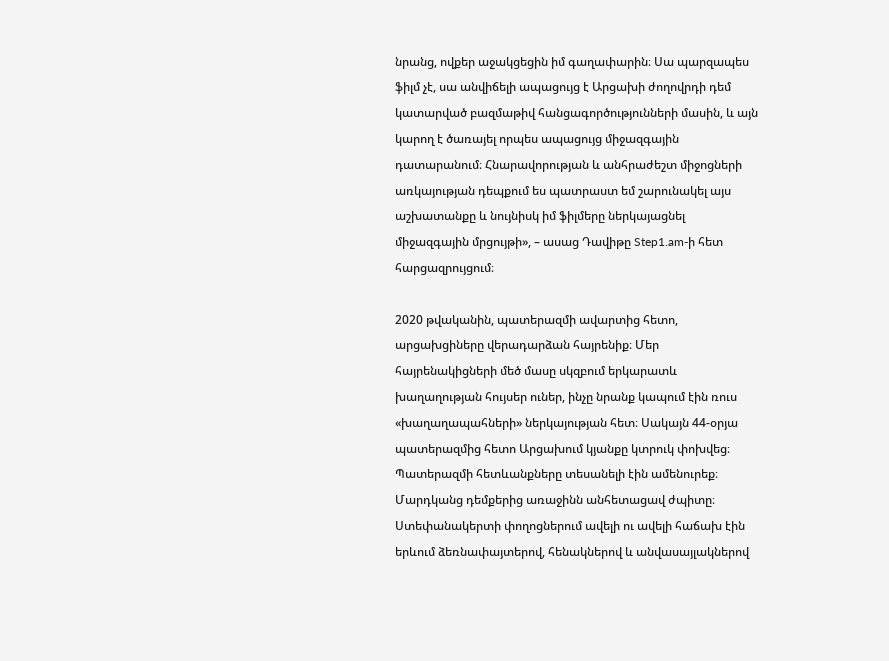նրանց, ովքեր աջակցեցին իմ գաղափարին։ Սա պարզապես ֆիլմ չէ, սա անվիճելի ապացույց է Արցախի ժողովրդի դեմ կատարված բազմաթիվ հանցագործությունների մասին, և այն կարող է ծառայել որպես ապացույց միջազգային դատարանում։ Հնարավորության և անհրաժեշտ միջոցների առկայության դեպքում ես պատրաստ եմ շարունակել այս աշխատանքը և նույնիսկ իմ ֆիլմերը ներկայացնել միջազգային մրցույթի», – ասաց Դավիթը Step1.am-ի հետ հարցազրույցում։

2020 թվականին, պատերազմի ավարտից հետո, արցախցիները վերադարձան հայրենիք։ Մեր հայրենակիցների մեծ մասը սկզբում երկարատև խաղաղության հույսեր ուներ, ինչը նրանք կապում էին ռուս «խաղաղապահների» ներկայության հետ։ Սակայն 44-օրյա պատերազմից հետո Արցախում կյանքը կտրուկ փոխվեց։ Պատերազմի հետևանքները տեսանելի էին ամենուրեք։ Մարդկանց դեմքերից առաջինն անհետացավ ժպիտը։ Ստեփանակերտի փողոցներում ավելի ու ավելի հաճախ էին երևում ձեռնափայտերով, հենակներով և անվասայլակներով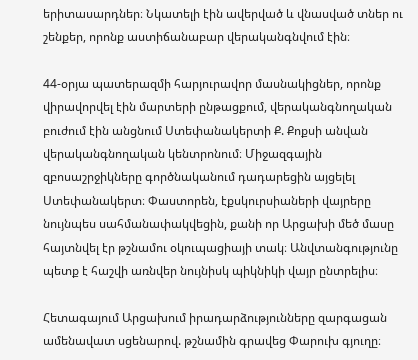երիտասարդներ։ Նկատելի էին ավերված և վնասված տներ ու շենքեր, որոնք աստիճանաբար վերականգնվում էին։

44-օրյա պատերազմի հարյուրավոր մասնակիցներ, որոնք վիրավորվել էին մարտերի ընթացքում, վերականգնողական բուժում էին անցնում Ստեփանակերտի Ք. Քոքսի անվան վերականգնողական կենտրոնում։ Միջազգային զբոսաշրջիկները գործնականում դադարեցին այցելել Ստեփանակերտ։ Փաստորեն, էքսկուրսիաների վայրերը նույնպես սահմանափակվեցին, քանի որ Արցախի մեծ մասը հայտնվել էր թշնամու օկուպացիայի տակ։ Անվտանգությունը պետք է հաշվի առնվեր նույնիսկ պիկնիկի վայր ընտրելիս։

Հետագայում Արցախում իրադարձությունները զարգացան ամենավատ սցենարով. թշնամին գրավեց Փարուխ գյուղը։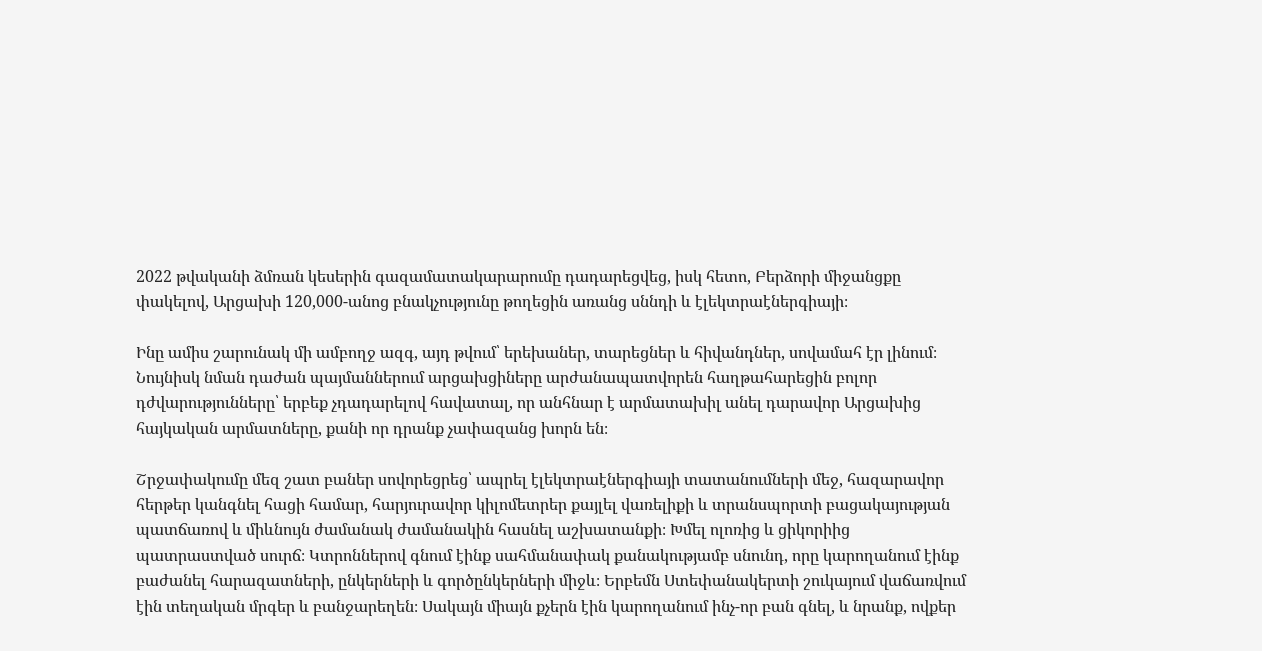2022 թվականի ձմռան կեսերին գազամատակարարումը դադարեցվեց, իսկ հետո, Բերձորի միջանցքը փակելով, Արցախի 120,000-անոց բնակչությունը թողեցին առանց սննդի և էլեկտրաէներգիայի։

Ինը ամիս շարունակ մի ամբողջ ազգ, այդ թվում՝ երեխաներ, տարեցներ և հիվանդներ, սովամահ էր լինում։ Նույնիսկ նման դաժան պայմաններում արցախցիները արժանապատվորեն հաղթահարեցին բոլոր դժվարությունները՝ երբեք չդադարելով հավատալ, որ անհնար է արմատախիլ անել դարավոր Արցախից հայկական արմատները, քանի որ դրանք չափազանց խորն են։

Շրջափակումը մեզ շատ բաներ սովորեցրեց՝ ապրել էլեկտրաէներգիայի տատանումների մեջ, հազարավոր հերթեր կանգնել հացի համար, հարյուրավոր կիլոմետրեր քայլել վառելիքի և տրանսպորտի բացակայության պատճառով և միևնույն ժամանակ ժամանակին հասնել աշխատանքի։ Խմել ոլոռից և ցիկորիից պատրաստված սուրճ։ Կտրոններով գնում էինք սահմանափակ քանակությամբ սնունդ, որը կարողանում էինք բաժանել հարազատների, ընկերների և գործընկերների միջև։ Երբեմն Ստեփանակերտի շուկայում վաճառվում էին տեղական մրգեր և բանջարեղեն։ Սակայն միայն քչերն էին կարողանում ինչ-որ բան գնել, և նրանք, ովքեր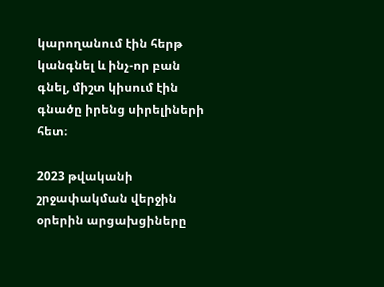կարողանում էին հերթ կանգնել և ինչ-որ բան գնել, միշտ կիսում էին գնածը իրենց սիրելիների հետ։

2023 թվականի շրջափակման վերջին օրերին արցախցիները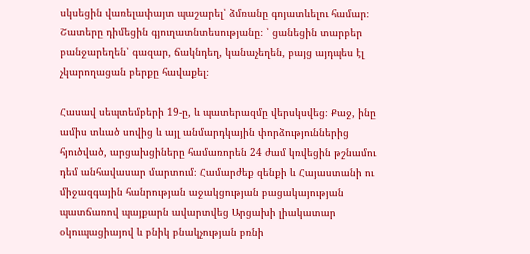սկսեցին վառելափայտ պաշարել՝ ձմռանը գոյատևելու համար։ Շատերը դիմեցին գյուղատնտեսությանը։ ՝ ցանեցին տարբեր բանջարեղեն՝ գազար, ճակնդեղ, կանաչեղեն, բայց այդպես էլ չկարողացան բերքը հավաքել։

Հասավ սեպտեմբերի 19-ը, և պատերազմը վերսկսվեց։ Քաջ, ինը ամիս տևած սովից և այլ անմարդկային փորձություններից հյուծված, արցախցիները համառորեն 24 ժամ կռվեցին թշնամու դեմ անհավասար մարտում։ Համարժեք զենքի և Հայաստանի ու միջազգային հանրության աջակցության բացակայության պատճառով պայքարն ավարտվեց Արցախի լիակատար օկուպացիայով և բնիկ բնակչության բռնի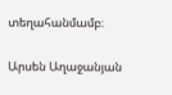տեղահանմամբ։

Արսեն Աղաջանյան